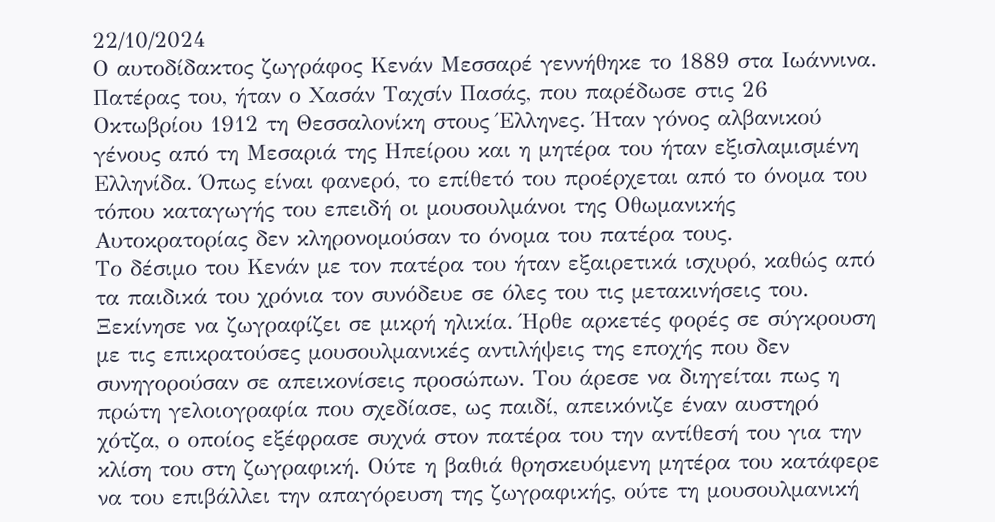22/10/2024
Ο αυτοδίδακτος ζωγράφος Κενάν Μεσσαρέ γεννήθηκε το 1889 στα Ιωάννινα. Πατέρας του, ήταν ο Χασάν Ταχσίν Πασάς, που παρέδωσε στις 26 Οκτωβρίου 1912 τη Θεσσαλονίκη στους Έλληνες. Ήταν γόνος αλβανικού γένους από τη Μεσαριά της Ηπείρου και η μητέρα του ήταν εξισλαμισμένη Ελληνίδα. Όπως είναι φανερό, το επίθετό του προέρχεται από το όνομα του τόπου καταγωγής του επειδή οι μουσουλμάνοι της Οθωμανικής Αυτοκρατορίας δεν κληρονομούσαν το όνομα του πατέρα τους.
Το δέσιμο του Κενάν με τον πατέρα του ήταν εξαιρετικά ισχυρό, καθώς από τα παιδικά του χρόνια τον συνόδευε σε όλες του τις μετακινήσεις του.
Ξεκίνησε να ζωγραφίζει σε μικρή ηλικία. Ήρθε αρκετές φορές σε σύγκρουση με τις επικρατούσες μουσουλμανικές αντιλήψεις της εποχής που δεν συνηγορούσαν σε απεικονίσεις προσώπων. Του άρεσε να διηγείται πως η πρώτη γελοιογραφία που σχεδίασε, ως παιδί, απεικόνιζε έναν αυστηρό χότζα, ο οποίος εξέφρασε συχνά στον πατέρα του την αντίθεσή του για την κλίση του στη ζωγραφική. Ούτε η βαθιά θρησκευόμενη μητέρα του κατάφερε να του επιβάλλει την απαγόρευση της ζωγραφικής, ούτε τη μουσουλμανική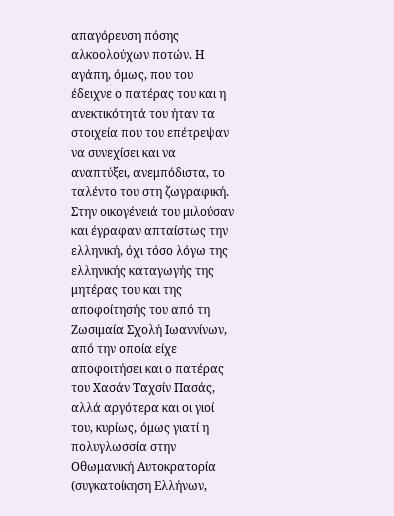απαγόρευση πόσης αλκοολούχων ποτών. Η αγάπη, όμως, που του έδειχνε ο πατέρας του και η ανεκτικότητά του ήταν τα στοιχεία που του επέτρεψαν να συνεχίσει και να αναπτύξει, ανεμπόδιστα, το ταλέντο του στη ζωγραφική.
Στην οικογένειά του μιλούσαν και έγραφαν απταίστως την ελληνική, όχι τόσο λόγω της ελληνικής καταγωγής της μητέρας του και της αποφοίτησής του από τη Ζωσιμαία Σχολή Ιωαννίνων, από την οποία είχε αποφοιτήσει και ο πατέρας του Χασάν Ταχσίν Πασάς, αλλά αργότερα και οι γιοί του, κυρίως, όμως γιατί η πολυγλωσσία στην Οθωμανική Αυτοκρατορία (συγκατοίκηση Ελλήνων,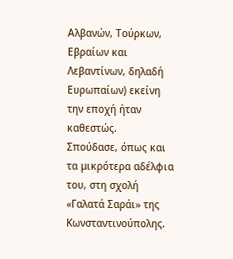Αλβανών, Τούρκων, Εβραίων και Λεβαντίνων, δηλαδή Ευρωπαίων) εκείνη την εποχή ήταν καθεστώς.
Σπούδασε, όπως και τα μικρότερα αδέλφια του, στη σχολή «Γαλατά Σαράι» της Κωνσταντινούπολης.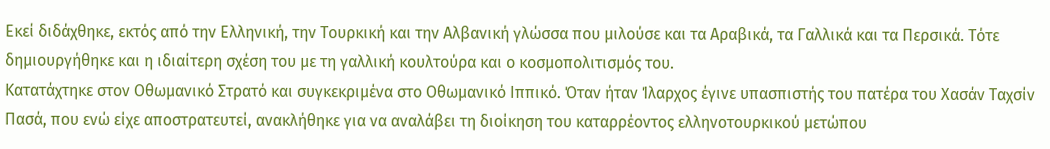Εκεί διδάχθηκε, εκτός από την Ελληνική, την Τουρκική και την Αλβανική γλώσσα που μιλούσε και τα Αραβικά, τα Γαλλικά και τα Περσικά. Τότε δημιουργήθηκε και η ιδιαίτερη σχέση του με τη γαλλική κουλτούρα και ο κοσμοπολιτισμός του.
Κατατάχτηκε στον Οθωμανικό Στρατό και συγκεκριμένα στο Οθωμανικό Ιππικό. Όταν ήταν Ίλαρχος έγινε υπασπιστής του πατέρα του Χασάν Ταχσίν Πασά, που ενώ είχε αποστρατευτεί, ανακλήθηκε για να αναλάβει τη διοίκηση του καταρρέοντος ελληνοτουρκικού μετώπου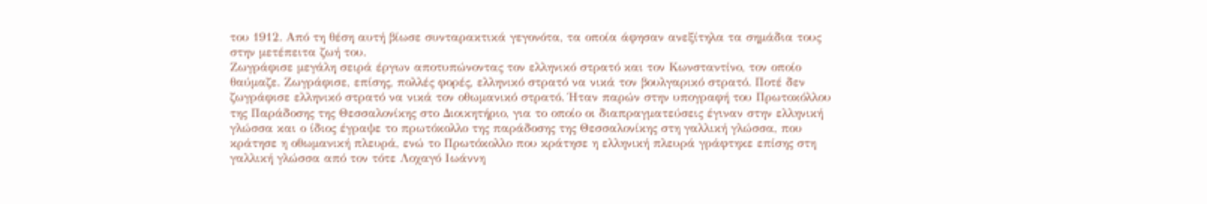του 1912. Από τη θέση αυτή βίωσε συνταρακτικά γεγονότα, τα οποία άφησαν ανεξίτηλα τα σημάδια τους στην μετέπειτα ζωή του.
Ζωγράφισε μεγάλη σειρά έργων αποτυπώνοντας τον ελληνικό στρατό και τον Κωνσταντίνο, τον οποίο θαύμαζε. Ζωγράφισε, επίσης, πολλές φορές, ελληνικό στρατό να νικά τον βουλγαρικό στρατό. Ποτέ δεν ζωγράφισε ελληνικό στρατό να νικά τον οθωμανικό στρατό. Ήταν παρών στην υπογραφή του Πρωτοκόλλου της Παράδοσης της Θεσσαλονίκης στο Διοικητήριο, για το οποίο οι διαπραγματεύσεις έγιναν στην ελληνική γλώσσα και ο ίδιος έγραψε το πρωτόκολλο της παράδοσης της Θεσσαλονίκης στη γαλλική γλώσσα, που κράτησε η οθωμανική πλευρά, ενώ το Πρωτόκολλο που κράτησε η ελληνική πλευρά γράφτηκε επίσης στη γαλλική γλώσσα από τον τότε Λοχαγό Ιωάννη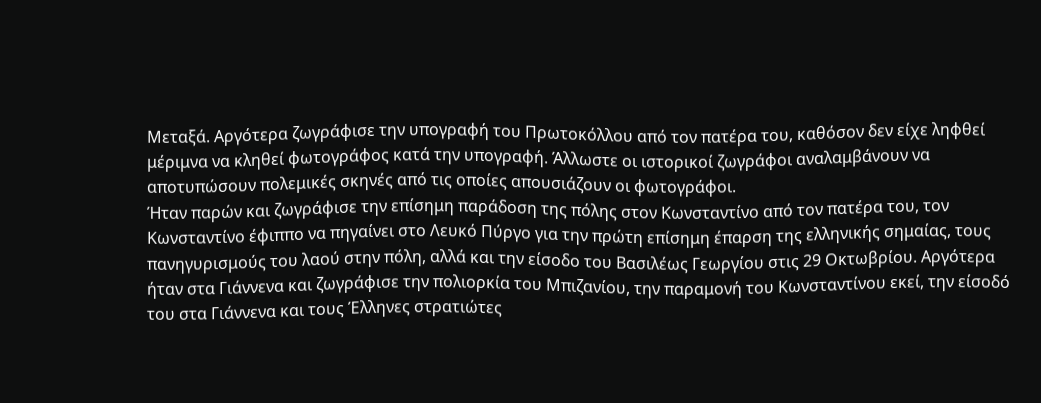Μεταξά. Αργότερα ζωγράφισε την υπογραφή του Πρωτοκόλλου από τον πατέρα του, καθόσον δεν είχε ληφθεί μέριμνα να κληθεί φωτογράφος κατά την υπογραφή. Άλλωστε οι ιστορικοί ζωγράφοι αναλαμβάνουν να αποτυπώσουν πολεμικές σκηνές από τις οποίες απουσιάζουν οι φωτογράφοι.
Ήταν παρών και ζωγράφισε την επίσημη παράδοση της πόλης στον Κωνσταντίνο από τον πατέρα του, τον Κωνσταντίνο έφιππο να πηγαίνει στο Λευκό Πύργο για την πρώτη επίσημη έπαρση της ελληνικής σημαίας, τους πανηγυρισμούς του λαού στην πόλη, αλλά και την είσοδο του Βασιλέως Γεωργίου στις 29 Οκτωβρίου. Αργότερα ήταν στα Γιάννενα και ζωγράφισε την πολιορκία του Μπιζανίου, την παραμονή του Κωνσταντίνου εκεί, την είσοδό του στα Γιάννενα και τους Έλληνες στρατιώτες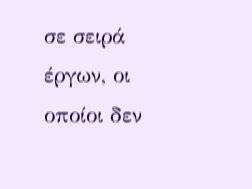σε σειρά έργων, οι οποίοι δεν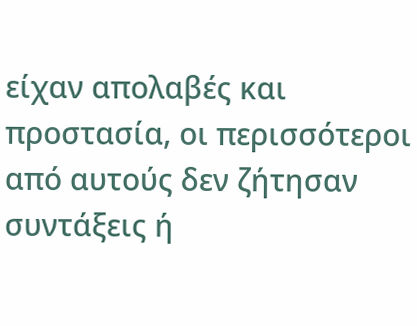είχαν απολαβές και προστασία, οι περισσότεροι από αυτούς δεν ζήτησαν συντάξεις ή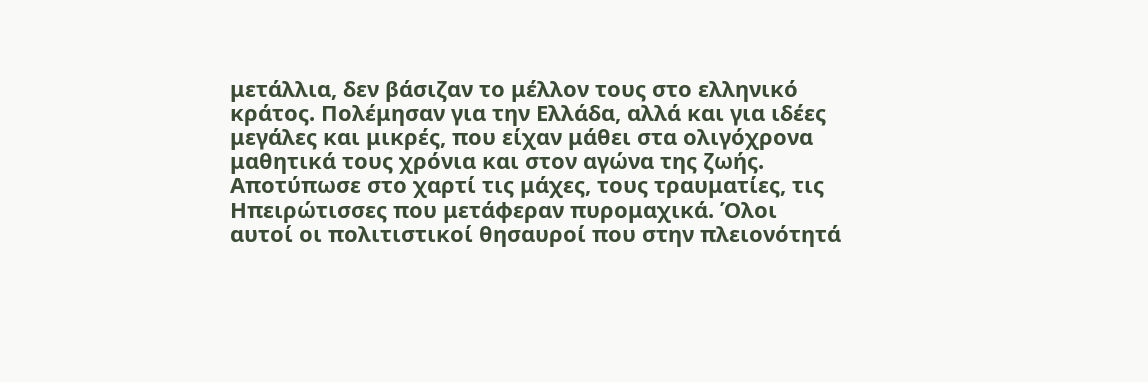μετάλλια, δεν βάσιζαν το μέλλον τους στο ελληνικό κράτος. Πολέμησαν για την Ελλάδα, αλλά και για ιδέες μεγάλες και μικρές, που είχαν μάθει στα ολιγόχρονα μαθητικά τους χρόνια και στον αγώνα της ζωής. Αποτύπωσε στο χαρτί τις μάχες, τους τραυματίες, τις Ηπειρώτισσες που μετάφεραν πυρομαχικά. Όλοι αυτοί οι πολιτιστικοί θησαυροί που στην πλειονότητά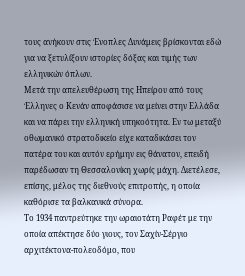τους ανήκουν στις Ένοπλες Δυνάμεις βρίσκονται εδώ για να ξετυλίξουν ιστορίες δόξας και τιμής των ελληνικών όπλων.
Μετά την απελευθέρωση της Ηπείρου από τους Έλληνες ο Κενάν αποφάσισε να μείνει στην Ελλάδα και να πάρει την ελληνική υπηκοότητα. Εν τω μεταξύ οθωμανικό στρατοδικείο είχε καταδικάσει τον πατέρα του και αυτόν ερήμην εις θάνατον, επειδή παρέδωσαν τη Θεσσαλονίκη χωρίς μάχη. Διετέλεσε, επίσης, μέλος της διεθνούς επιτροπής, η οποία καθόρισε τα βαλκανικά σύνορα.
Το 1934 παντρεύτηκε την ωραιοτάτη Ραφέτ με την οποία απέκτησε δύο γιους, τον Σαχίν-Σέργιο αρχιτέκτονα-πολεοδόμο, που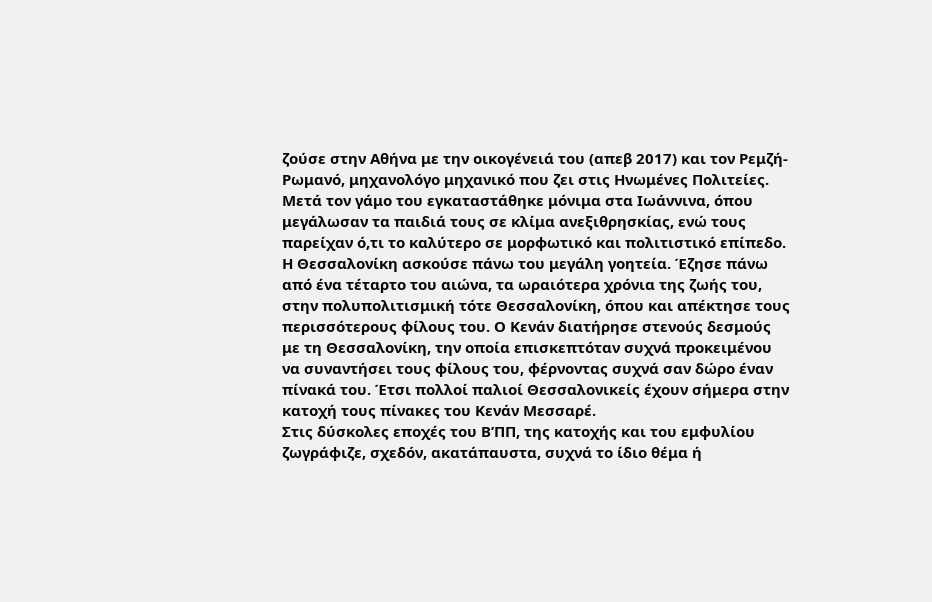ζούσε στην Αθήνα με την οικογένειά του (απεβ 2017) και τον Ρεμζή-Ρωμανό, μηχανολόγο μηχανικό που ζει στις Ηνωμένες Πολιτείες. Μετά τον γάμο του εγκαταστάθηκε μόνιμα στα Ιωάννινα, όπου μεγάλωσαν τα παιδιά τους σε κλίμα ανεξιθρησκίας, ενώ τους παρείχαν ό,τι το καλύτερο σε μορφωτικό και πολιτιστικό επίπεδο.
Η Θεσσαλονίκη ασκούσε πάνω του μεγάλη γοητεία. Έζησε πάνω από ένα τέταρτο του αιώνα, τα ωραιότερα χρόνια της ζωής του, στην πολυπολιτισμική τότε Θεσσαλονίκη, όπου και απέκτησε τους περισσότερους φίλους του. Ο Κενάν διατήρησε στενούς δεσμούς με τη Θεσσαλονίκη, την οποία επισκεπτόταν συχνά προκειμένου να συναντήσει τους φίλους του, φέρνοντας συχνά σαν δώρο έναν πίνακά του. Έτσι πολλοί παλιοί Θεσσαλονικείς έχουν σήμερα στην κατοχή τους πίνακες του Κενάν Μεσσαρέ.
Στις δύσκολες εποχές του Β’ΠΠ, της κατοχής και του εμφυλίου ζωγράφιζε, σχεδόν, ακατάπαυστα, συχνά το ίδιο θέμα ή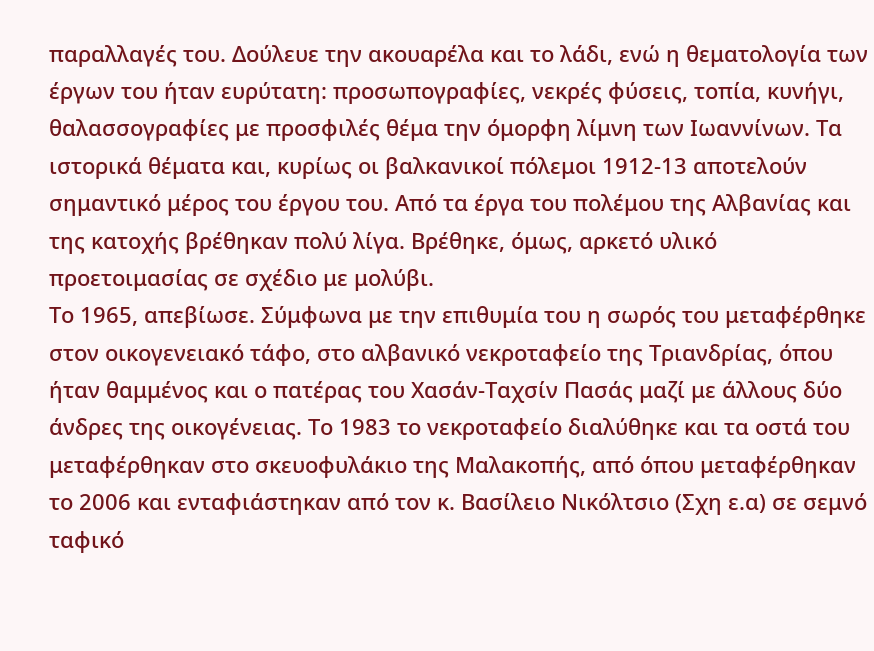παραλλαγές του. Δούλευε την ακουαρέλα και το λάδι, ενώ η θεματολογία των έργων του ήταν ευρύτατη: προσωπογραφίες, νεκρές φύσεις, τοπία, κυνήγι, θαλασσογραφίες με προσφιλές θέμα την όμορφη λίμνη των Ιωαννίνων. Τα ιστορικά θέματα και, κυρίως οι βαλκανικοί πόλεμοι 1912-13 αποτελούν σημαντικό μέρος του έργου του. Από τα έργα του πολέμου της Αλβανίας και της κατοχής βρέθηκαν πολύ λίγα. Βρέθηκε, όμως, αρκετό υλικό προετοιμασίας σε σχέδιο με μολύβι.
Το 1965, απεβίωσε. Σύμφωνα με την επιθυμία του η σωρός του μεταφέρθηκε στον οικογενειακό τάφο, στο αλβανικό νεκροταφείο της Τριανδρίας, όπου ήταν θαμμένος και ο πατέρας του Χασάν-Ταχσίν Πασάς μαζί με άλλους δύο άνδρες της οικογένειας. Το 1983 το νεκροταφείο διαλύθηκε και τα οστά του μεταφέρθηκαν στο σκευοφυλάκιο της Μαλακοπής, από όπου μεταφέρθηκαν το 2006 και ενταφιάστηκαν από τον κ. Βασίλειο Νικόλτσιο (Σχη ε.α) σε σεμνό ταφικό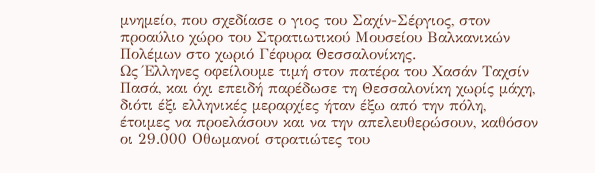μνημείο, που σχεδίασε ο γιος του Σαχίν-Σέργιος, στον προαύλιο χώρο του Στρατιωτικού Μουσείου Βαλκανικών Πολέμων στο χωριό Γέφυρα Θεσσαλονίκης.
Ως Έλληνες οφείλουμε τιμή στον πατέρα του Χασάν Ταχσίν Πασά, και όχι επειδή παρέδωσε τη Θεσσαλονίκη χωρίς μάχη, διότι έξι ελληνικές μεραρχίες ήταν έξω από την πόλη, έτοιμες να προελάσουν και να την απελευθερώσουν, καθόσον οι 29.000 Οθωμανοί στρατιώτες του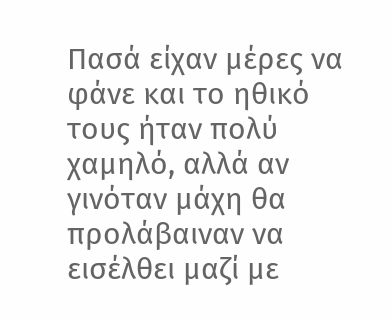Πασά είχαν μέρες να φάνε και το ηθικό τους ήταν πολύ χαμηλό, αλλά αν γινόταν μάχη θα προλάβαιναν να εισέλθει μαζί με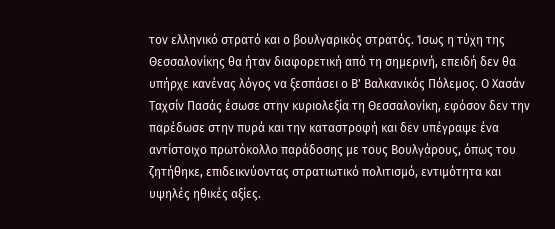τον ελληνικό στρατό και ο βουλγαρικός στρατός. Ίσως η τύχη της Θεσσαλονίκης θα ήταν διαφορετική από τη σημερινή, επειδή δεν θα υπήρχε κανένας λόγος να ξεσπάσει ο Β' Βαλκανικός Πόλεμος. Ο Χασάν Ταχσίν Πασάς έσωσε στην κυριολεξία τη Θεσσαλονίκη, εφόσον δεν την παρέδωσε στην πυρά και την καταστροφή και δεν υπέγραψε ένα αντίστοιχο πρωτόκολλο παράδοσης με τους Βουλγάρους, όπως του ζητήθηκε, επιδεικνύοντας στρατιωτικό πολιτισμό, εντιμότητα και υψηλές ηθικές αξίες.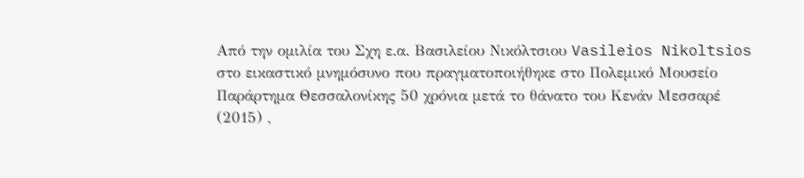Από την ομιλία του Σχη ε.α. Βασιλείου Νικόλτσιου Vasileios Nikoltsios στο εικαστικό μνημόσυνο που πραγματοποιήθηκε στο Πολεμικό Μουσείο Παράρτημα Θεσσαλονίκης 50 χρόνια μετά το θάνατο του Κενάν Μεσσαρέ (2015) ,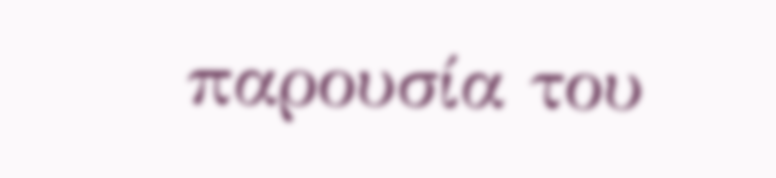παρουσία του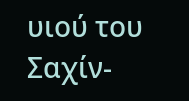υιού του Σαχίν-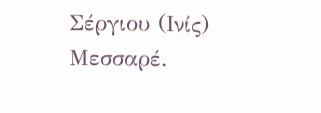Σέργιου (Ινίς) Μεσσαρέ.